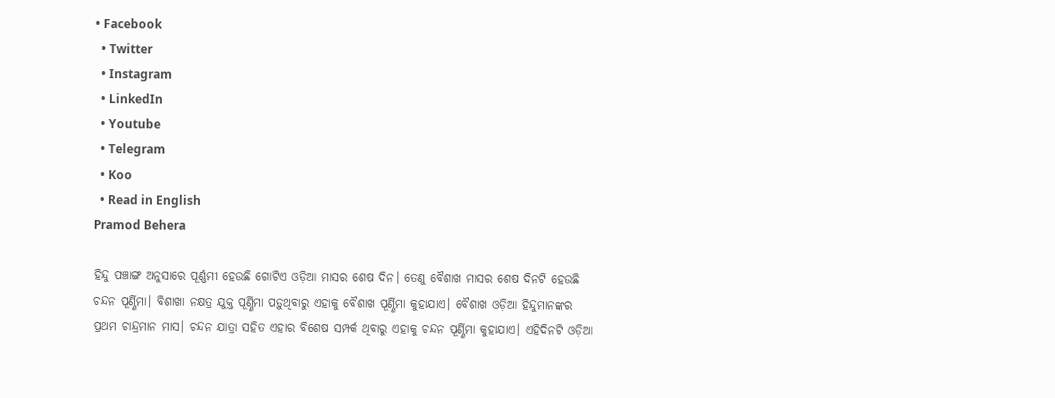• Facebook
  • Twitter
  • Instagram
  • LinkedIn
  • Youtube
  • Telegram
  • Koo
  • Read in English
Pramod Behera

ହିନ୍ଦୁ ପଞ୍ଚାଙ୍ଗ ଅନୁସାରେ ପୂର୍ଣ୍ଣମୀ ହେଉଛି ଗୋଟିଏ ଓଡ଼ିଆ ମାସର ଶେଷ ଦିନ। ତେଣୁ ବୈଶାଖ ମାସର ଶେଷ ଦିନଟି ହେଉଛି ଚନ୍ଦନ ପୂର୍ଣ୍ଣିମା। ବିଶାଖା ନକ୍ଷତ୍ର ଯୁକ୍ତ ପୂର୍ଣ୍ଣିମା ପଡ଼ୁଥିବାରୁ ଏହାକୁ ବୈଶାଖ ପୂର୍ଣ୍ଣିମା କୁହାଯାଏ। ବୈଶାଖ ଓଡ଼ିଆ ହିନ୍ଦୁମାନଙ୍କର ପ୍ରଥମ ଚାନ୍ଦ୍ରମାନ ମାସ। ଚନ୍ଦନ ଯାତ୍ରା ସହିତ ଏହାର ବିଶେଷ ସମ୍ପର୍କ ଥିବାରୁ ଏହାକୁ ଚନ୍ଦନ ପୂର୍ଣ୍ଣିମା କୁହାଯାଏ। ଏହିଦିନଟି ଓଡ଼ିଆ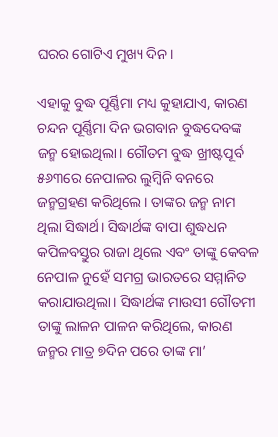ଘରର ଗୋଟିଏ ମୁଖ୍ୟ ଦିନ।

ଏହାକୁ ବୁଦ୍ଧ ପୂର୍ଣ୍ଣିମା ମଧ୍ୟ କୁହାଯାଏ, କାରଣ ଚନ୍ଦନ ପୂର୍ଣ୍ଣିମା ଦିନ ଭଗବାନ ବୁଦ୍ଧଦେବଙ୍କ ଜନ୍ମ ହୋଇଥିଲା। ଗୌତମ ବୁଦ୍ଧ ଖ୍ରୀଷ୍ଟପୂର୍ବ ୫୬୩ରେ ନେପାଳର ଲୁମ୍ବିନି ବନରେ ଜନ୍ମଗ୍ରହଣ କରିଥିଲେ। ତାଙ୍କର ଜନ୍ମ ନାମ ଥିଲା ସିଦ୍ଧାର୍ଥ। ସିଦ୍ଧାର୍ଥଙ୍କ ବାପା ଶୁଦ୍ଧଧନ କପିଳବସ୍ତୁର ରାଜା ଥିଲେ ଏବଂ ତାଙ୍କୁ କେବଳ ନେପାଳ ନୁହେଁ ସମଗ୍ର ଭାରତରେ ସମ୍ମାନିତ କରାଯାଉଥିଲା। ସିଦ୍ଧାର୍ଥଙ୍କ ମାଉସୀ ଗୌତମୀ ତାଙ୍କୁ ଲାଳନ ପାଳନ କରିଥିଲେ, କାରଣ ଜନ୍ମର ମାତ୍ର ୭ଦିନ ପରେ ତାଙ୍କ ମା’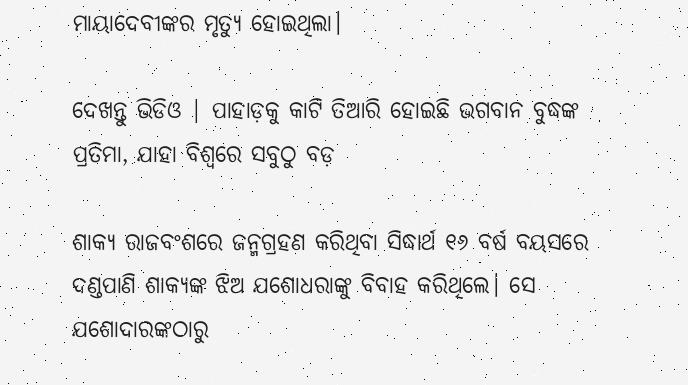ମାୟାଦେବୀଙ୍କର ମୃତ୍ୟୁ ହୋଇଥିଲା।

ଦେଖନ୍ତୁ ଭିଡିଓ | ପାହାଡ଼କୁ କାଟି ତିଆରି ହୋଇଛି ଭଗବାନ ବୁଦ୍ଧଙ୍କ ପ୍ରତିମା, ଯାହା ବିଶ୍ୱରେ ସବୁଠୁ ବଡ଼

ଶାକ୍ୟ ରାଜବଂଶରେ ଜନ୍ମଗ୍ରହଣ କରିଥିବା ସିଦ୍ଧାର୍ଥ ୧୬ ବର୍ଷ ବୟସରେ ଦଣ୍ଡପାଣି ଶାକ୍ୟଙ୍କ ଝିଅ ଯଶୋଧରାଙ୍କୁ ବିବାହ କରିଥିଲେ। ସେ ଯଶୋଦାରଙ୍କଠାରୁ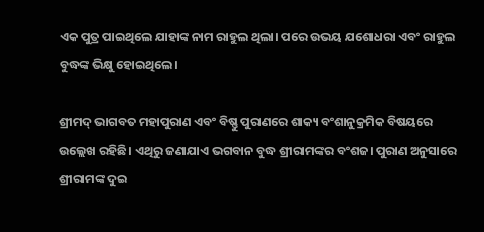ଏକ ପୁତ୍ର ପାଇଥିଲେ ଯାହାଙ୍କ ନାମ ରାହୁଲ ଥିଲା। ପରେ ଉଭୟ ଯଶୋଧରା ଏବଂ ରାହୁଲ ବୁଦ୍ଧଙ୍କ ଭିକ୍ଷୁ ହୋଇଥିଲେ।

ଶ୍ରୀମଦ୍ ଭାଗବତ ମହାପୁରାଣ ଏବଂ ବିଷ୍ଣୁ ପୁରାଣରେ ଶାକ୍ୟ ବଂଶାନୁକ୍ରମିକ ବିଷୟରେ ଉଲ୍ଲେଖ ରହିଛି। ଏଥିରୁ ଜଣାଯାଏ ଭଗବାନ ବୁଦ୍ଧ ଶ୍ରୀରାମଙ୍କର ବଂଶଜ। ପୁରାଣ ଅନୁସାରେ ଶ୍ରୀରାମଙ୍କ ଦୁଇ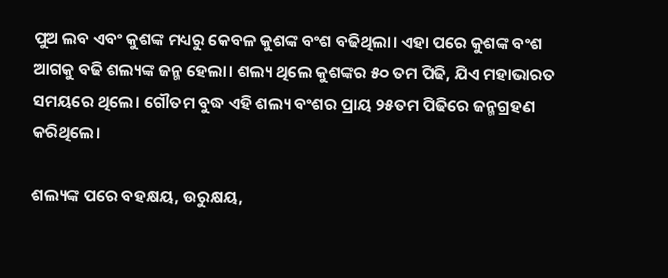ପୁଅ ଲବ ଏବଂ କୁଶଙ୍କ ମଧ୍ୟରୁ କେବଳ କୁଶଙ୍କ ବଂଶ ବଢିଥିଲା। ଏହା ପରେ କୁଶଙ୍କ ବଂଶ ଆଗକୁ ବଢି ଶଲ୍ୟଙ୍କ ଜନ୍ମ ହେଲା। ଶଲ୍ୟ ଥିଲେ କୁଶଙ୍କର ୫୦ ତମ ପିଢି, ଯିଏ ମହାଭାରତ ସମୟରେ ଥିଲେ। ଗୌତମ ବୁଦ୍ଧ ଏହି ଶଲ୍ୟ ବଂଶର ପ୍ରାୟ ୨୫ତମ ପିଢିରେ ଜନ୍ମଗ୍ରହଣ କରିଥିଲେ।

ଶଲ୍ୟଙ୍କ ପରେ ବହକ୍ଷୟ, ଉରୁକ୍ଷୟ,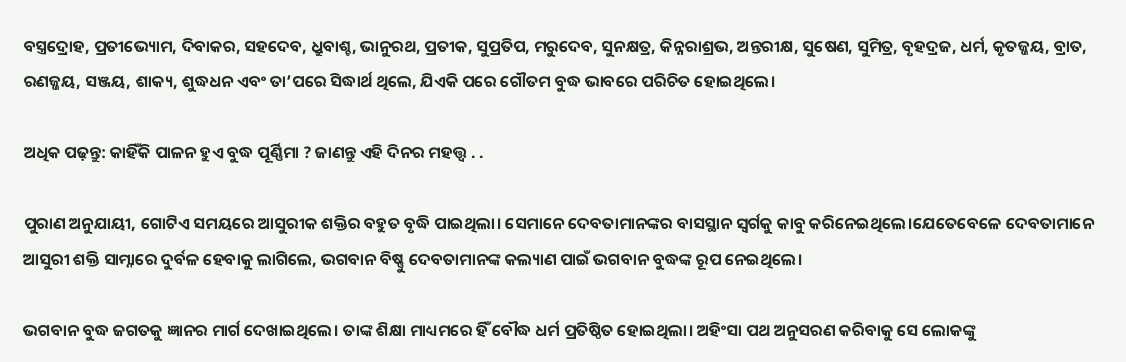ବସ୍ତ୍ରଦ୍ରୋହ, ପ୍ରତୀଭ୍ୟୋମ, ଦିବାକର, ସହଦେବ, ଧ୍ରୁବାଶ୍ଚ, ଭାନୁରଥ, ପ୍ରତୀକ, ସୁପ୍ରତିପ, ମରୁଦେବ, ସୁନକ୍ଷତ୍ର, କିନ୍ନରାଶ୍ରଭ, ଅନ୍ତରୀକ୍ଷ, ସୁଷେଣ, ସୁମିତ୍ର, ବୃହଦ୍ରଜ, ଧର୍ମ, କୃତଜ୍ଜୟ, ବ୍ରାତ, ରଣଜ୍ଜୟ, ସଞ୍ଜୟ, ଶାକ୍ୟ, ଶୁଦ୍ଧଧନ ଏବଂ ତା’ପରେ ସିଦ୍ଧାର୍ଥ ଥିଲେ, ଯିଏକି ପରେ ଗୌତମ ବୁଦ୍ଧ ଭାବରେ ପରିଚିତ ହୋଇଥିଲେ।

ଅଧିକ ପଢ଼ନ୍ତୁ: କାହିଁକି ପାଳନ ହୁଏ ବୁଦ୍ଧ ପୂର୍ଣ୍ଣିମା ? ଜାଣନ୍ତୁ ଏହି ଦିନର ମହତ୍ତ୍ୱ . .

ପୁରାଣ ଅନୁଯାୟୀ, ଗୋଟିଏ ସମୟରେ ଆସୁରୀକ ଶକ୍ତିର ବହୁତ ବୃଦ୍ଧି ପାଇଥିଲା। ସେମାନେ ଦେବତାମାନଙ୍କର ବାସସ୍ଥାନ ସ୍ୱର୍ଗକୁ କାବୁ କରିନେଇଥିଲେ।ଯେତେବେଳେ ଦେବତାମାନେ ଆସୁରୀ ଶକ୍ତି ସାମ୍ନାରେ ଦୁର୍ବଳ ହେବାକୁ ଲାଗିଲେ, ଭଗବାନ ବିଷ୍ଣୁ ଦେବତାମାନଙ୍କ କଲ୍ୟାଣ ପାଇଁ ଭଗବାନ ବୁଦ୍ଧଙ୍କ ରୂପ ନେଇଥିଲେ।

ଭଗବାନ ବୁଦ୍ଧ ଜଗତକୁ ଜ୍ଞାନର ମାର୍ଗ ଦେଖାଇଥିଲେ। ତାଙ୍କ ଶିକ୍ଷା ମାଧ୍ୟମରେ ହିଁ ବୌଦ୍ଧ ଧର୍ମ ପ୍ରତିଷ୍ଠିତ ହୋଇଥିଲା। ଅହିଂସା ପଥ ଅନୁସରଣ କରିବାକୁ ସେ ଲୋକଙ୍କୁ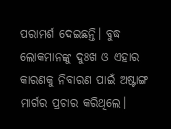ପରାମର୍ଶ ଦେଇଛନ୍ତି। ବୁଦ୍ଧ ଲୋକମାନଙ୍କୁ ଦୁଃଖ ଓ ଏହାର କାରଣକୁ ନିବାରଣ ପାଇଁ ଅଷ୍ଟାଙ୍ଗ ମାର୍ଗର ପ୍ରଚାର କରିଥିଲେ।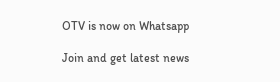OTV is now on Whatsapp

Join and get latest news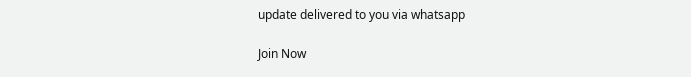update delivered to you via whatsapp

Join Now